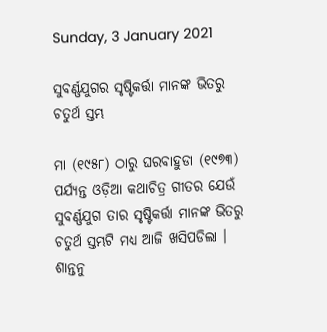Sunday, 3 January 2021

ସୁବର୍ଣ୍ଣଯୁଗର ସୃଷ୍ଟିକର୍ତ୍ତା ମାନଙ୍କ ଭିତରୁ ଚତୁର୍ଥ ସ୍ତମ୍ଭ

ମା (୧୯୫୮) ଠାରୁ ଘରବାହୁଡା (୧୯୭୩) ପର୍ଯ୍ୟନ୍ତ ଓଡ଼ିଆ କଥାଚିତ୍ର ଗୀତର ଯେଉଁ ସୁବର୍ଣ୍ଣଯୁଗ ତାର ସୃଷ୍ଟିକର୍ତ୍ତା ମାନଙ୍କ ଭିତରୁ ଚତୁର୍ଥ ସ୍ତମ୍ଭଟି ମଧ୍ୟ ଆଜି ଖସିପଡିଲା । ଶାନ୍ତନୁ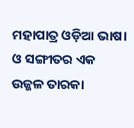ମହାପାତ୍ର ଓଡ଼ିଆ ଭାଷା ଓ ସଙ୍ଗୀତର ଏକ ଉଜ୍ଜଳ ତାରକା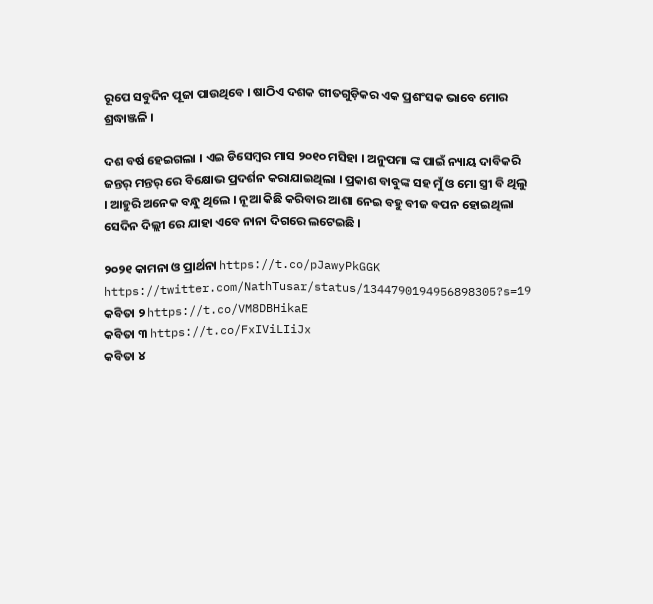ରୂପେ ସବୁଦିନ ପୂଜା ପାଉଥିବେ । ଷାଠିଏ ଦଶକ ଗୀତଗୁଡ଼ିକର ଏକ ପ୍ରଶଂସକ ଭାବେ ମୋର ଶ୍ରଦ୍ଧାଞ୍ଜଳି ।

ଦଶ ବର୍ଷ ହେଇଗଲା । ଏଇ ଡିସେମ୍ବର ମାସ ୨୦୧୦ ମସିହା । ଅନୁପମା ଙ୍କ ପାଇଁ ନ୍ୟାୟ ଦାବିକରି ଜନ୍ତର୍ ମନ୍ତର୍ ରେ ବିକ୍ଷୋଭ ପ୍ରଦର୍ଶନ କରାଯାଇଥିଲା । ପ୍ରକାଶ ବାବୁଙ୍କ ସହ ମୁଁ ଓ ମୋ ସ୍ତ୍ରୀ ବି ଥିଲୁ । ଆହୁରି ଅନେକ ବନ୍ଧୁ ଥିଲେ । ନୂଆ କିଛି କରିବାର ଆଶା ନେଇ ବହୁ ବୀଜ ବପନ ହୋଇଥିଲା ସେଦିନ ଦିଲ୍ଲୀ ରେ ଯାହା ଏବେ ନାନା ଦିଗରେ ଲଟେଇଛି ।

୨୦୨୧ କାମନା ଓ ପ୍ରାର୍ଥନା https://t.co/pJawyPkGGK
https://twitter.com/NathTusar/status/1344790194956898305?s=19
କବିତା ୨ https://t.co/VM8DBHikaE
କବିତା ୩ https://t.co/FxIViLIiJx
କବିତା ୪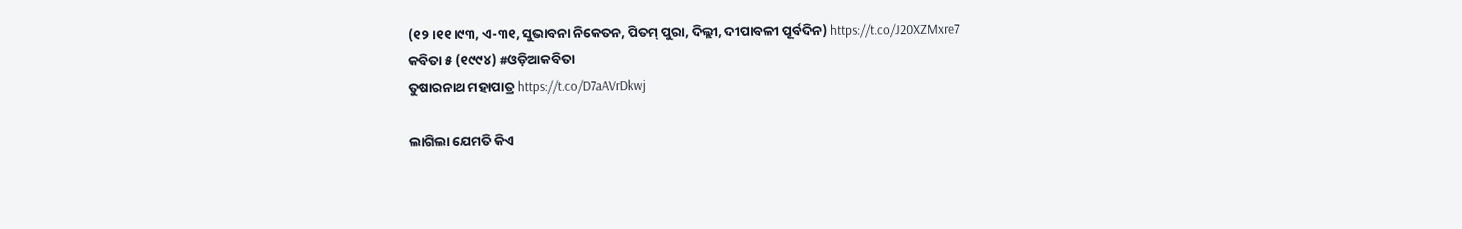(୧୨।୧୧।୯୩, ଏ-୩୧, ସୁଭାବନା ନିକେତନ, ପିତମ୍ ପୁରା, ଦିଲ୍ଲୀ, ଦୀପାବଳୀ ପୂର୍ବଦିନ) https://t.co/J20XZMxre7
କବିତା ୫ (୧୯୯୪) #ଓଡ଼ିଆକବିତା
ତୁଷାରନାଥ ମହାପାତ୍ର https://t.co/D7aAVrDkwj

ଲାଗିଲା ଯେମତି କିଏ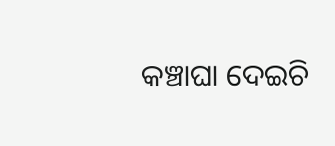କଞ୍ଚାଘା ଦେଇଚି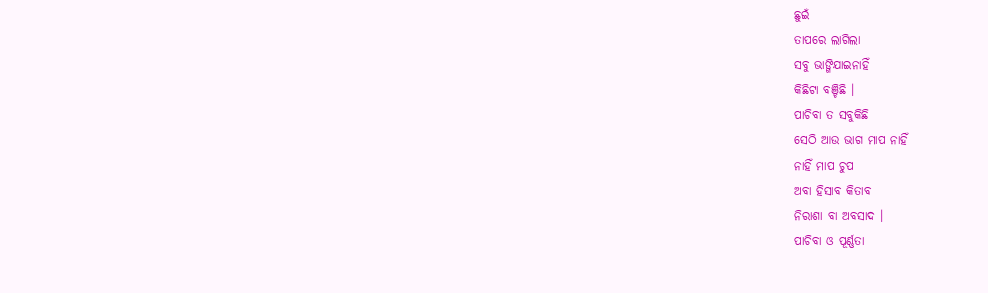ଛୁଇଁ
ତାପରେ ଲାଗିଲା
ସବୁ ଭାଙ୍ଗିଯାଇନାହିଁ
କିଛିଟା ବଞ୍ଚିଛି ।
ପାଚିବା ତ ସବୁକିଛି
ସେଠି ଆଉ ଭାଗ ମାପ ନାହିଁ
ନାହିଁ ମାପ ଚୁପ
ଅବା ହିସାବ କିତାବ
ନିରାଶା ବା ଅବସାଦ ।
ପାଚିବା ଓ ପୂର୍ଣ୍ଣତା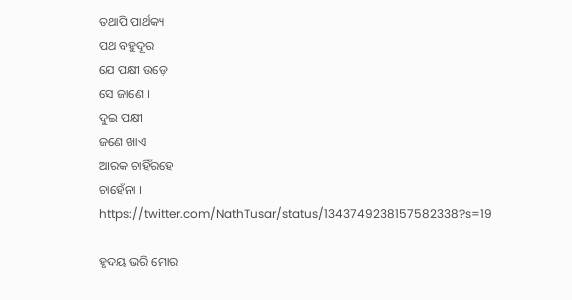ତଥାପି ପାର୍ଥକ୍ୟ
ପଥ ବହୁଦୂର
ଯେ ପକ୍ଷୀ ଉଡ଼େ
ସେ ଜାଣେ ।
ଦୁଇ ପକ୍ଷୀ
ଜଣେ ଖାଏ
ଆରକ ଚାହିଁରହେ
ଚାହେଁନା ।
https://twitter.com/NathTusar/status/1343749238157582338?s=19

ହୃଦୟ ଭରି ମୋର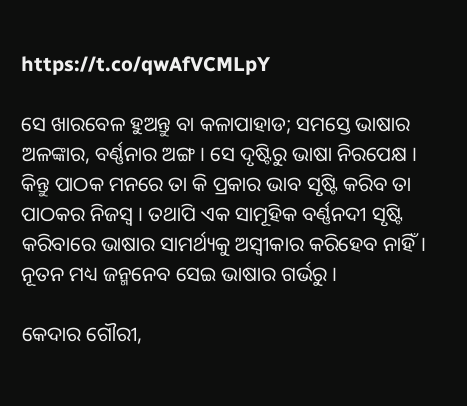https://t.co/qwAfVCMLpY

ସେ ଖାରବେଳ ହୁଅନ୍ତୁ ବା କଳାପାହାଡ; ସମସ୍ତେ ଭାଷାର ଅଳଙ୍କାର, ବର୍ଣ୍ଣନାର ଅଙ୍ଗ । ସେ ଦୃଷ୍ଟିରୁ ଭାଷା ନିରପେକ୍ଷ । କିନ୍ତୁ ପାଠକ ମନରେ ତା କି ପ୍ରକାର ଭାବ ସୃଷ୍ଟି କରିବ ତା ପାଠକର ନିଜସ୍ଵ । ତଥାପି ଏକ ସାମୂହିକ ବର୍ଣ୍ଣନଦୀ ସୃଷ୍ଟି କରିବାରେ ଭାଷାର ସାମର୍ଥ୍ୟକୁ ଅସ୍ୱୀକାର କରିହେବ ନାହିଁ। ନୂତନ ମଧ୍ୟ ଜନ୍ମନେବ ସେଇ ଭାଷାର ଗର୍ଭରୁ ।

କେଦାର ଗୌରୀ,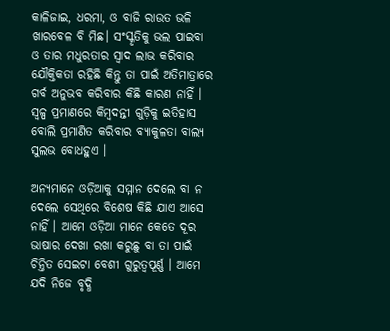କାଳିଜାଇ, ଧରମା, ଓ ବାଜି ରାଉତ ଭଳି ଖାରବେଳ ବି ମିଛ। ସଂସ୍କୃତିକୁ ଭଲ ପାଇବା ଓ ତାର ମଧୁରତାର ସ୍ଵାଦ ଲାଭ କରିବାର ଯୌକ୍ତିକତା ରହିଛି କିନ୍ତୁ ତା ପାଇଁ ଅତିମାତ୍ରାରେ ଗର୍ବ ଅନୁଭବ କରିବାର କିଛି କାରଣ ନାହିଁ । ସ୍ଵଳ୍ପ ପ୍ରମାଣରେ କିମ୍ବଦନ୍ତୀ ଗୁଡ଼ିକୁ ଇତିହାସ ବୋଲି ପ୍ରମାଣିତ କରିବାର ବ୍ୟାକୁଳତା ବାଲ୍ୟ ସୁଲଭ ବୋଧହୁଏ ।

ଅନ୍ୟମାନେ ଓଡ଼ିଆକୁ ସମ୍ମାନ ଦେଲେ ବା ନ ଦେଲେ ସେଥିରେ ବିଶେଷ କିଛି ଯାଏ ଆସେ ନାହିଁ । ଆମେ ଓଡ଼ିଆ ମାନେ କେତେ ଦୂର ଭାଷାର ଦେଖା ରଖା କରୁଛୁ ବା ତା ପାଇଁ ଚିନ୍ତିତ ସେଇଟା ବେଶୀ ଗୁରୁତ୍ଵପୂର୍ଣ୍ଣ । ଆମେ ଯଦି ନିଜେ ବୃଦ୍ଧି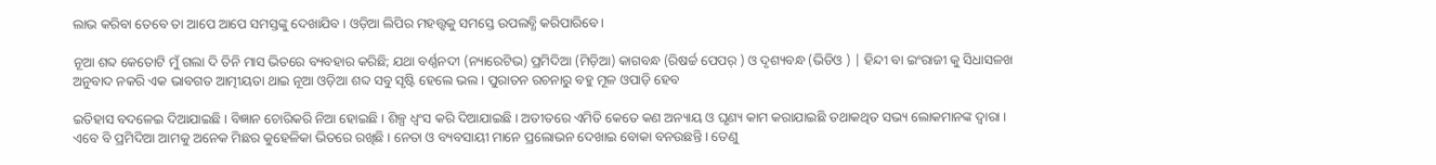ଲାଭ କରିବା ତେବେ ତା ଆପେ ଆପେ ସମସ୍ତଙ୍କୁ ଦେଖାଯିବ । ଓଡ଼ିଆ ଲିପିର ମହତ୍ତ୍ଵକୁ ସମସ୍ତେ ଉପଲବ୍ଧି କରିପାରିବେ ।

ନୂଆ ଶବ୍ଦ କେତୋଟି ମୁଁ ଗଲା ଦି ତିନି ମାସ ଭିତରେ ବ୍ୟବହାର କରିଛି; ଯଥା ବର୍ଣ୍ଣନଦୀ (ନ୍ୟାରେଟିଭ) ପ୍ରମିଦିଆ (ମିଡ଼ିଆ) କାଗବନ୍ଧ (ରିଷର୍ଚ୍ଚ ପେପର୍ ) ଓ ଦୃଶ୍ୟବନ୍ଧ (ଭିଡିଓ ) | ହିନ୍ଦୀ ବା ଇଂରାଜୀ କୁ ସିଧାସଳଖ ଅନୁବାଦ ନକରି ଏକ ଭାବଗତ ଆତ୍ମୀୟତା ଥାଇ ନୂଆ ଓଡ଼ିଆ ଶବ୍ଦ ସବୁ ସୃଷ୍ଟି ହେଲେ ଭଲ । ପୁରାତନ ରଚନାରୁ ବହୁ ମୂଳ ଓପାଡ଼ି ହେବ

ଇତିହାସ ବଦଳେଇ ଦିଆଯାଇଛି । ବିଜ୍ଞାନ ଚୋରିକରି ନିଆ ହୋଇଛି । ଶିଳ୍ପ ଧ୍ବଂସ କରି ଦିଆଯାଇଛି । ଅତୀତରେ ଏମିତି କେତେ କଣ ଅନ୍ୟାୟ ଓ ଘୃଣ୍ୟ କାମ କରାଯାଇଛି ତଥାକଥିତ ସଭ୍ୟ ଲୋକମାନଙ୍କ ଦ୍ବାରା । ଏବେ ବି ପ୍ରମିଦିଆ ଆମକୁ ଅନେକ ମିଛର କୁହେଳିକା ଭିତରେ ରଖିଛି । ନେତା ଓ ବ୍ୟବସାୟୀ ମାନେ ପ୍ରଲୋଭନ ଦେଖାଇ ବୋକା ବନଉଛନ୍ତି । ତେଣୁ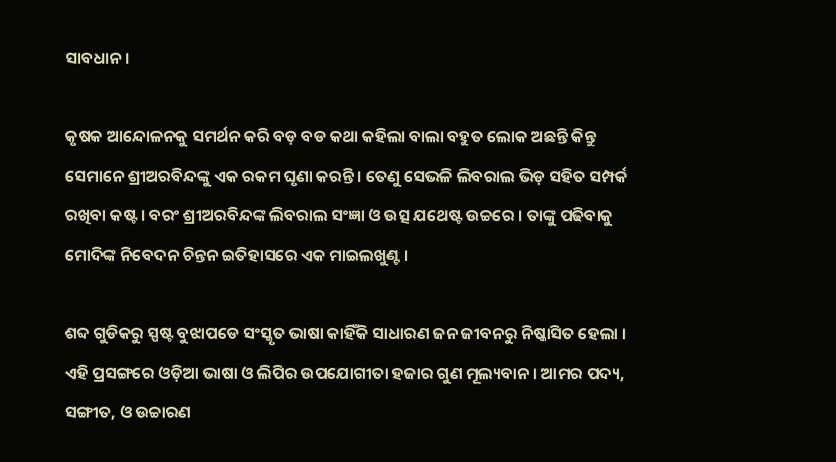ସାବଧାନ ।

କୃଷକ ଆନ୍ଦୋଳନକୁ ସମର୍ଥନ କରି ବଡ଼ ବଡ କଥା କହିଲା ବାଲା ବହୁତ ଲୋକ ଅଛନ୍ତି କିନ୍ତୁ ସେମାନେ ଶ୍ରୀଅରବିନ୍ଦଙ୍କୁ ଏକ ରକମ ଘୃଣା କରନ୍ତି । ତେଣୁ ସେଭଳି ଲିବରାଲ ଭିଡ଼ ସହିତ ସମ୍ପର୍କ ରଖିବା କଷ୍ଟ । ବରଂ ଶ୍ରୀଅରବିନ୍ଦଙ୍କ ଲିବରାଲ ସଂଜ୍ଞା ଓ ଉତ୍ସ ଯଥେଷ୍ଟ ଉଚ୍ଚରେ । ତାଙ୍କୁ ପଢିବାକୁ ମୋଦିଙ୍କ ନିବେଦନ ଚିନ୍ତନ ଇତିହାସରେ ଏକ ମାଇଲଖୁଣ୍ଟ ।

ଶବ୍ଦ ଗୁଡିକରୁ ସ୍ପଷ୍ଟ ବୁଝାପଡେ ସଂସ୍କୃତ ଭାଷା କାହିଁକି ସାଧାରଣ ଜନ ଜୀବନରୁ ନିଷ୍କାସିତ ହେଲା । ଏହି ପ୍ରସଙ୍ଗରେ ଓଡ଼ିଆ ଭାଷା ଓ ଲିପିର ଉପଯୋଗୀତା ହଜାର ଗୁଣ ମୂଲ୍ୟବାନ । ଆମର ପଦ୍ୟ, ସଙ୍ଗୀତ, ଓ ଉଚ୍ଚାରଣ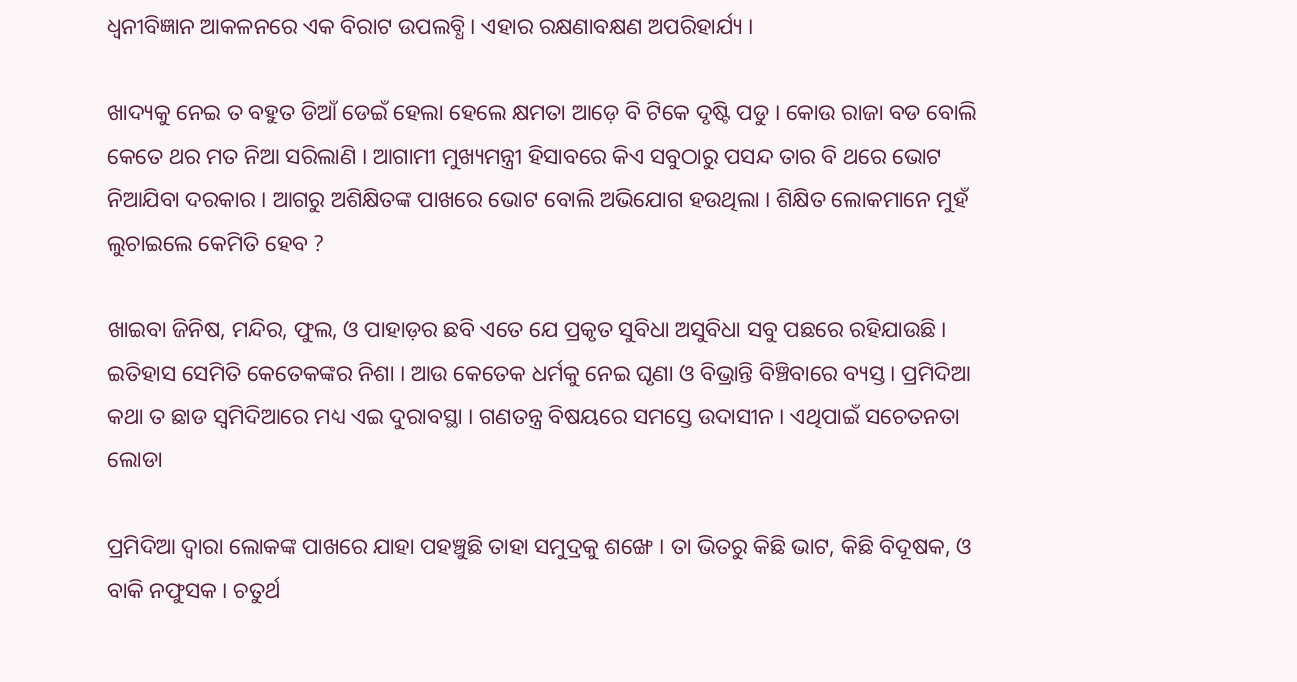ଧ୍ଵନୀବିଜ୍ଞାନ ଆକଳନରେ ଏକ ବିରାଟ ଉପଲବ୍ଧି । ଏହାର ରକ୍ଷଣାବକ୍ଷଣ ଅପରିହାର୍ଯ୍ୟ ।

ଖାଦ୍ୟକୁ ନେଇ ତ ବହୁତ ଡିଆଁ ଡେଇଁ ହେଲା ହେଲେ କ୍ଷମତା ଆଡ଼େ ବି ଟିକେ ଦୃଷ୍ଟି ପଡୁ । କୋଉ ରାଜା ବଡ ବୋଲି କେତେ ଥର ମତ ନିଆ ସରିଲାଣି । ଆଗାମୀ ମୁଖ୍ୟମନ୍ତ୍ରୀ ହିସାବରେ କିଏ ସବୁଠାରୁ ପସନ୍ଦ ତାର ବି ଥରେ ଭୋଟ ନିଆଯିବା ଦରକାର । ଆଗରୁ ଅଶିକ୍ଷିତଙ୍କ ପାଖରେ ଭୋଟ ବୋଲି ଅଭିଯୋଗ ହଉଥିଲା । ଶିକ୍ଷିତ ଲୋକମାନେ ମୁହଁ ଲୁଚାଇଲେ କେମିତି ହେବ ?

ଖାଇବା ଜିନିଷ, ମନ୍ଦିର, ଫୁଲ, ଓ ପାହାଡ଼ର ଛବି ଏତେ ଯେ ପ୍ରକୃତ ସୁବିଧା ଅସୁବିଧା ସବୁ ପଛରେ ରହିଯାଉଛି । ଇତିହାସ ସେମିତି କେତେକଙ୍କର ନିଶା । ଆଉ କେତେକ ଧର୍ମକୁ ନେଇ ଘୃଣା ଓ ବିଭ୍ରାନ୍ତି ବିଞ୍ଚିବାରେ ବ୍ୟସ୍ତ । ପ୍ରମିଦିଆ କଥା ତ ଛାଡ ସ୍ୱମିଦିଆରେ ମଧ୍ୟ ଏଇ ଦୁରାବସ୍ଥା । ଗଣତନ୍ତ୍ର ବିଷୟରେ ସମସ୍ତେ ଉଦାସୀନ । ଏଥିପାଇଁ ସଚେତନତା ଲୋଡା

ପ୍ରମିଦିଆ ଦ୍ଵାରା ଲୋକଙ୍କ ପାଖରେ ଯାହା ପହଞ୍ଚୁଛି ତାହା ସମୁଦ୍ରକୁ ଶଙ୍ଖେ । ତା ଭିତରୁ କିଛି ଭାଟ, କିଛି ବିଦୂଷକ, ଓ ବାକି ନଫୁସକ । ଚତୁର୍ଥ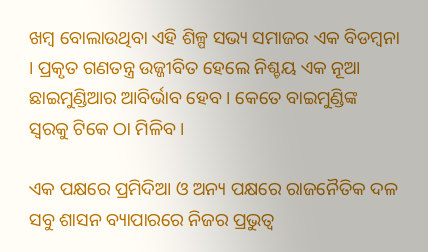ଖମ୍ବ ବୋଲାଉଥିବା ଏହି ଶିଳ୍ପ ସଭ୍ୟ ସମାଜର ଏକ ବିଡମ୍ବନା । ପ୍ରକୃତ ଗଣତନ୍ତ୍ର ଉଜ୍ଜୀବିତ ହେଲେ ନିଶ୍ଚୟ ଏକ ନୂଆ ଛାଇମୁଣ୍ଡିଆର ଆବିର୍ଭାବ ହେବ । କେତେ ବାଇମୁଣ୍ଡିଙ୍କ ସ୍ଵରକୁ ଟିକେ ଠା ମିଳିବ ।

ଏକ ପକ୍ଷରେ ପ୍ରମିଦିଆ ଓ ଅନ୍ୟ ପକ୍ଷରେ ରାଜନୈତିକ ଦଳ ସବୁ ଶାସନ ବ୍ୟାପାରରେ ନିଜର ପ୍ରଭୁତ୍ଵ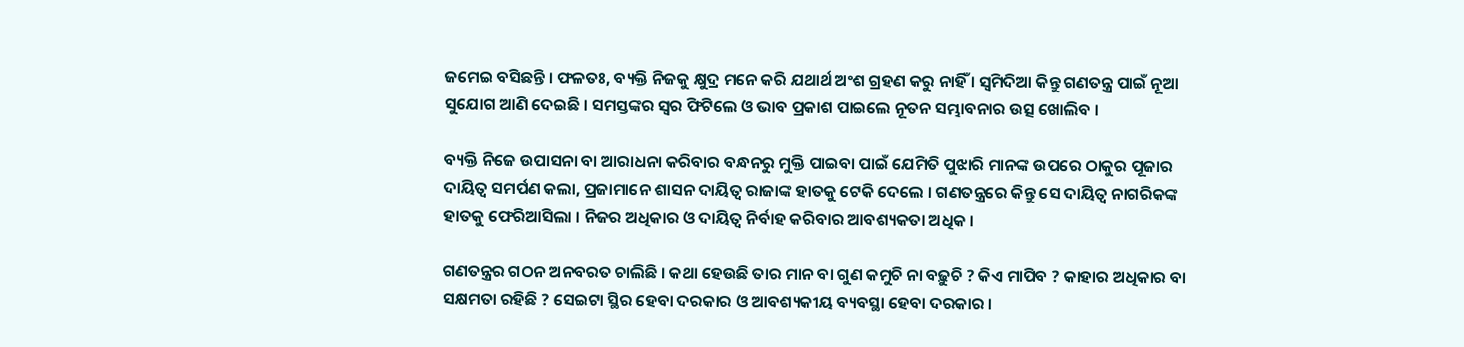ଜମେଇ ବସିଛନ୍ତି । ଫଳତଃ, ବ୍ୟକ୍ତି ନିଜକୁ କ୍ଷୁଦ୍ର ମନେ କରି ଯଥାର୍ଥ ଅଂଶ ଗ୍ରହଣ କରୁ ନାହିଁ । ସ୍ୱମିଦିଆ କିନ୍ତୁ ଗଣତନ୍ତ୍ର ପାଇଁ ନୂଆ ସୁଯୋଗ ଆଣି ଦେଇଛି । ସମସ୍ତଙ୍କର ସ୍ଵର ଫିଟିଲେ ଓ ଭାବ ପ୍ରକାଶ ପାଇଲେ ନୂତନ ସମ୍ଭାବନାର ଉତ୍ସ ଖୋଲିବ ।

ବ୍ୟକ୍ତି ନିଜେ ଉପାସନା ବା ଆରାଧନା କରିବାର ବନ୍ଧନରୁ ମୁକ୍ତି ପାଇବା ପାଇଁ ଯେମିତି ପୁଝାରି ମାନଙ୍କ ଉପରେ ଠାକୁର ପୂଜାର ଦାୟିତ୍ୱ ସମର୍ପଣ କଲା, ପ୍ରଜାମାନେ ଶାସନ ଦାୟିତ୍ୱ ରାଜାଙ୍କ ହାତକୁ ଟେକି ଦେଲେ । ଗଣତନ୍ତ୍ରରେ କିନ୍ତୁ ସେ ଦାୟିତ୍ୱ ନାଗରିକଙ୍କ ହାତକୁ ଫେରିଆସିଲା । ନିଜର ଅଧିକାର ଓ ଦାୟିତ୍ୱ ନିର୍ବାହ କରିବାର ଆବଶ୍ୟକତା ଅଧିକ ।

ଗଣତନ୍ତ୍ରର ଗଠନ ଅନବରତ ଚାଲିଛି । କଥା ହେଉଛି ତାର ମାନ ବା ଗୁଣ କମୁଚି ନା ବଢ଼ୁଚି ? କିଏ ମାପିବ ? କାହାର ଅଧିକାର ବା ସକ୍ଷମତା ରହିଛି ? ସେଇଟା ସ୍ଥିର ହେବା ଦରକାର ଓ ଆବଶ୍ୟକୀୟ ବ୍ୟବସ୍ଥା ହେବା ଦରକାର ।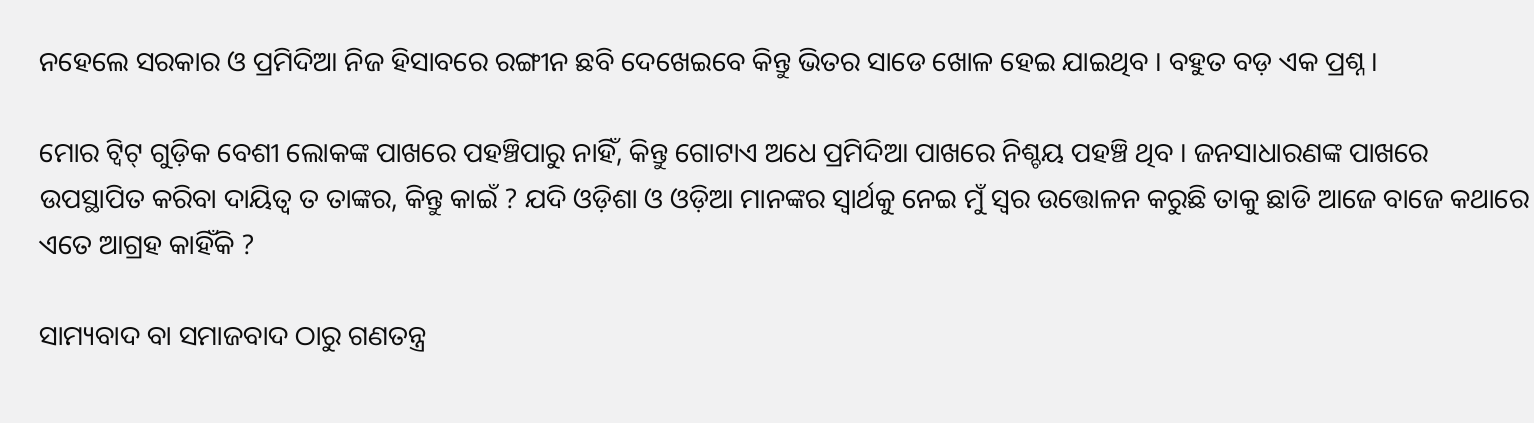ନହେଲେ ସରକାର ଓ ପ୍ରମିଦିଆ ନିଜ ହିସାବରେ ରଙ୍ଗୀନ ଛବି ଦେଖେଇବେ କିନ୍ତୁ ଭିତର ସାଡେ ଖୋଳ ହେଇ ଯାଇଥିବ । ବହୁତ ବଡ଼ ଏକ ପ୍ରଶ୍ନ ।

ମୋର ଟ୍ୱିଟ୍ ଗୁଡ଼ିକ ବେଶୀ ଲୋକଙ୍କ ପାଖରେ ପହଞ୍ଚିପାରୁ ନାହିଁ, କିନ୍ତୁ ଗୋଟାଏ ଅଧେ ପ୍ରମିଦିଆ ପାଖରେ ନିଶ୍ଚୟ ପହଞ୍ଚି ଥିବ । ଜନସାଧାରଣଙ୍କ ପାଖରେ ଉପସ୍ଥାପିତ କରିବା ଦାୟିତ୍ୱ ତ ତାଙ୍କର, କିନ୍ତୁ କାଇଁ ? ଯଦି ଓଡ଼ିଶା ଓ ଓଡ଼ିଆ ମାନଙ୍କର ସ୍ଵାର୍ଥକୁ ନେଇ ମୁଁ ସ୍ଵର ଉତ୍ତୋଳନ କରୁଛି ତାକୁ ଛାଡି ଆଜେ ବାଜେ କଥାରେ ଏତେ ଆଗ୍ରହ କାହିଁକି ?

ସାମ୍ୟବାଦ ବା ସମାଜବାଦ ଠାରୁ ଗଣତନ୍ତ୍ର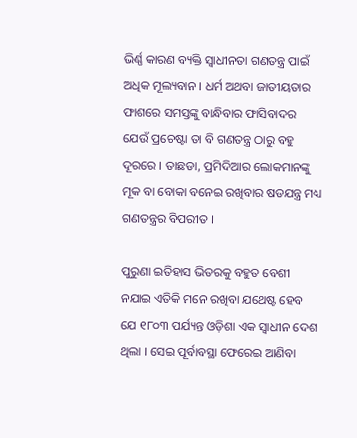ଭିର୍ଣ୍ଣ କାରଣ ବ୍ୟକ୍ତି ସ୍ଵାଧୀନତା ଗଣତନ୍ତ୍ର ପାଇଁ ଅଧିକ ମୂଲ୍ୟବାନ । ଧର୍ମ ଅଥବା ଜାତୀୟତାର ଫାଶରେ ସମସ୍ତଙ୍କୁ ବାନ୍ଧିବାର ଫାସିବାଦର ଯେଉଁ ପ୍ରଚେଷ୍ଟା ତା ବି ଗଣତନ୍ତ୍ର ଠାରୁ ବହୁ ଦୂରରେ । ତାଛଡା, ପ୍ରମିଦିଆର ଲୋକମାନଙ୍କୁ ମୂକ ବା ବୋକା ବନେଇ ରଖିବାର ଷଡଯନ୍ତ୍ର ମଧ୍ୟ ଗଣତନ୍ତ୍ରର ବିପରୀତ ।

ପୁରୁଣା ଇତିହାସ ଭିତରକୁ ବହୁତ ବେଶୀ ନଯାଇ ଏତିକି ମନେ ରଖିବା ଯଥେଷ୍ଟ ହେବ ଯେ ୧୮୦୩ ପର୍ଯ୍ୟନ୍ତ ଓଡ଼ିଶା ଏକ ସ୍ଵାଧୀନ ଦେଶ ଥିଲା । ସେଇ ପୂର୍ବାବସ୍ଥା ଫେରେଇ ଆଣିବା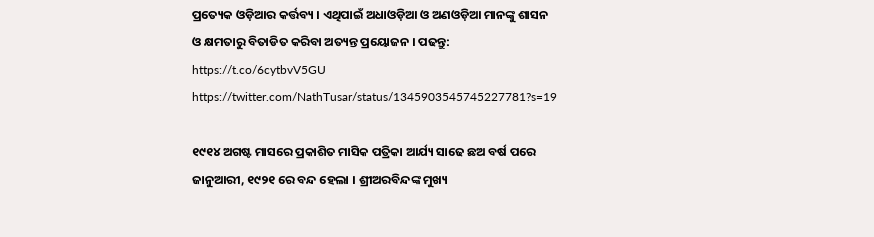ପ୍ରତ୍ୟେକ ଓଡ଼ିଆର କର୍ତ୍ତବ୍ୟ । ଏଥିପାଇଁ ଅଧାଓଡ଼ିଆ ଓ ଅଣଓଡ଼ିଆ ମାନଙ୍କୁ ଶାସନ ଓ କ୍ଷମତାରୁ ବିତାଡିତ କରିବା ଅତ୍ୟନ୍ତ ପ୍ରୟୋଜନ । ପଢନ୍ତୁ:
https://t.co/6cytbvV5GU
https://twitter.com/NathTusar/status/1345903545745227781?s=19

୧୯୧୪ ଅଗଷ୍ଟ ମାସରେ ପ୍ରକାଶିତ ମାସିକ ପତ୍ରିକା ଆର୍ଯ୍ୟ ସାଢେ ଛଅ ବର୍ଷ ପରେ ଜାନୁଆରୀ, ୧୯୨୧ ରେ ବନ୍ଦ ହେଲା । ଶ୍ରୀଅରବିନ୍ଦଙ୍କ ମୁଖ୍ୟ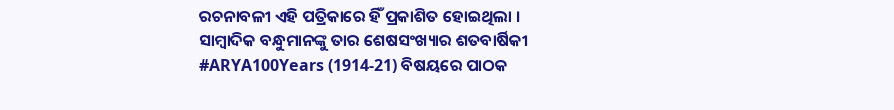ରଚନାବଳୀ ଏହି ପତ୍ରିକାରେ ହିଁ ପ୍ରକାଶିତ ହୋଇଥିଲା । ସାମ୍ବାଦିକ ବନ୍ଧୁମାନଙ୍କୁ ତାର ଶେଷସଂଖ୍ୟାର ଶତବାର୍ଷିକୀ #ARYA100Years (1914-21) ବିଷୟରେ ପାଠକ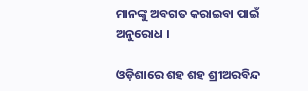ମାନଙ୍କୁ ଅବଗତ କରାଇବା ପାଇଁ ଅନୁରୋଧ ।

ଓଡ଼ିଶାରେ ଶହ ଶହ ଶ୍ରୀଅରବିନ୍ଦ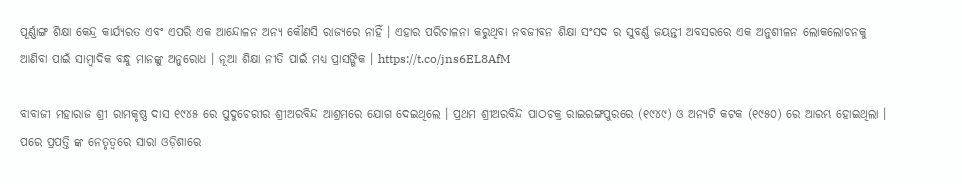ପୂର୍ଣ୍ଣାଙ୍ଗ ଶିକ୍ଷା କେନ୍ଦ୍ର କାର୍ଯ୍ୟରତ ଏବଂ ଏପରି ଏକ ଆନ୍ଦୋଳନ ଅନ୍ୟ କୌଣସି ରାଜ୍ୟରେ ନାହିଁ । ଏହାର ପରିଚାଳନା କରୁଥିବା ନବଜୀବନ ଶିକ୍ଷା ସଂସଦ ର ସୁବର୍ଣ୍ଣ ଜୟନ୍ତୀ ଅବସରରେ ଏକ ଅନୁଶୀଳନ ଲୋକଲୋଚନକୁ ଆଣିବା ପାଇଁ ସାମ୍ୱାଦିକ ବନ୍ଧୁ ମାନଙ୍କୁ ଅନୁରୋଧ । ନୂଆ ଶିକ୍ଷା ନୀତି ପାଇଁ ମଧ୍ୟ ପ୍ରାସଙ୍ଗିକ । https://t.co/jns6EL8AfM

ବାବାଜୀ ମହାରାଜ ଶ୍ରୀ ରାମକୃଷ୍ଣ ଦାସ ୧୯୪୫ ରେ ପୁଦୁଚେରୀର ଶ୍ରୀଅରବିନ୍ଦ ଆଶ୍ରମରେ ଯୋଗ ଦେଇଥିଲେ । ପ୍ରଥମ ଶ୍ରୀଅରବିନ୍ଦ ପାଠଚକ୍ର ରାଇରଙ୍ଗପୁରରେ (୧୯୪୯) ଓ ଅନ୍ୟଟି କଟକ (୧୯୫୦) ରେ ଆରମ୍ଭ ହୋଇଥିଲା । ପରେ ପ୍ରପତ୍ତି ଙ୍କ ନେତୃତ୍ବରେ ସାରା ଓଡ଼ିଶାରେ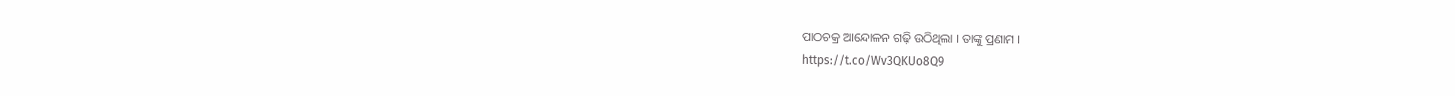ପାଠଚକ୍ର ଆନ୍ଦୋଳନ ଗଢ଼ି ଉଠିଥିଲା । ତାଙ୍କୁ ପ୍ରଣାମ ।
https://t.co/Wv3QKUo8Q9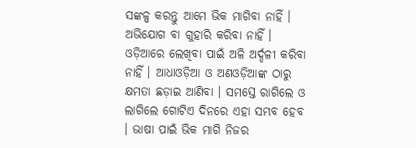ସଙ୍କଳ୍ପ କରନ୍ତୁ ଆମେ ଭିକ ମାଗିବା ନାହିଁ । ଅଭିଯୋଗ ବା ଗୁହାରି କରିବା ନାହିଁ । ଓଡ଼ିଆରେ ଲେଖିବା ପାଇଁ ଅଳି ଅର୍ଦ୍ଦଳୀ କରିବା ନାହିଁ । ଆଧାଓଡ଼ିଆ ଓ ଅଣଓଡ଼ିଆଙ୍କ ଠାରୁ କ୍ଷମତା ଛଡ଼ାଇ ଆଣିବା । ସମସ୍ତେ ରାଗିଲେ ଓ ଲାଗିଲେ ଗୋଟିଏ ଦିନରେ ଏହା ସମ୍ଭବ ହେବ । ଭାଷା ପାଇଁ ଭିକ ମାଗି ନିଜର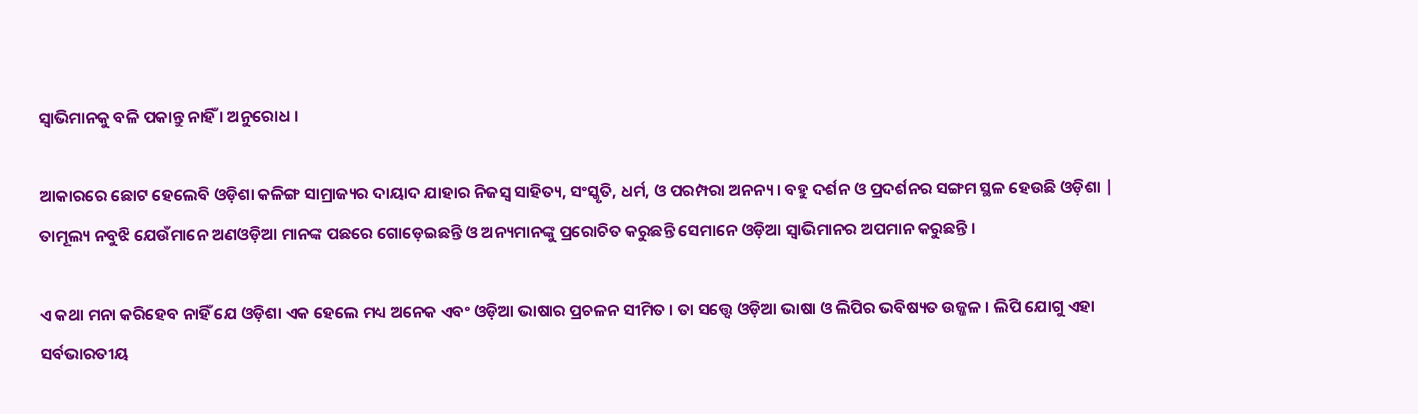ସ୍ୱାଭିମାନକୁ ବଳି ପକାନ୍ତୁ ନାହିଁ । ଅନୁରୋଧ ।

ଆକାରରେ ଛୋଟ ହେଲେବି ଓଡ଼ିଶା କଳିଙ୍ଗ ସାମ୍ରାଜ୍ୟର ଦାୟାଦ ଯାହାର ନିଜସ୍ଵ ସାହିତ୍ୟ, ସଂସ୍କୃତି, ଧର୍ମ, ଓ ପରମ୍ପରା ଅନନ୍ୟ । ବହୁ ଦର୍ଶନ ଓ ପ୍ରଦର୍ଶନର ସଙ୍ଗମ ସ୍ଥଳ ହେଉଛି ଓଡ଼ିଶା | ତାମୂଲ୍ୟ ନବୁଝି ଯେଉଁମାନେ ଅଣଓଡ଼ିଆ ମାନଙ୍କ ପଛରେ ଗୋଡ଼େଇଛନ୍ତି ଓ ଅନ୍ୟମାନଙ୍କୁ ପ୍ରରୋଚିତ କରୁଛନ୍ତି ସେମାନେ ଓଡ଼ିଆ ସ୍ୱାଭିମାନର ଅପମାନ କରୁଛନ୍ତି ।

ଏ କଥା ମନା କରିହେବ ନାହିଁ ଯେ ଓଡ଼ିଶା ଏକ ହେଲେ ମଧ୍ୟ ଅନେକ ଏବଂ ଓଡ଼ିଆ ଭାଷାର ପ୍ରଚଳନ ସୀମିତ । ତା ସତ୍ତ୍ୱେ ଓଡ଼ିଆ ଭାଷା ଓ ଲିପିର ଭବିଷ୍ୟତ ଉଜ୍ଜଳ । ଲିପି ଯୋଗୁ ଏହା ସର୍ବଭାରତୀୟ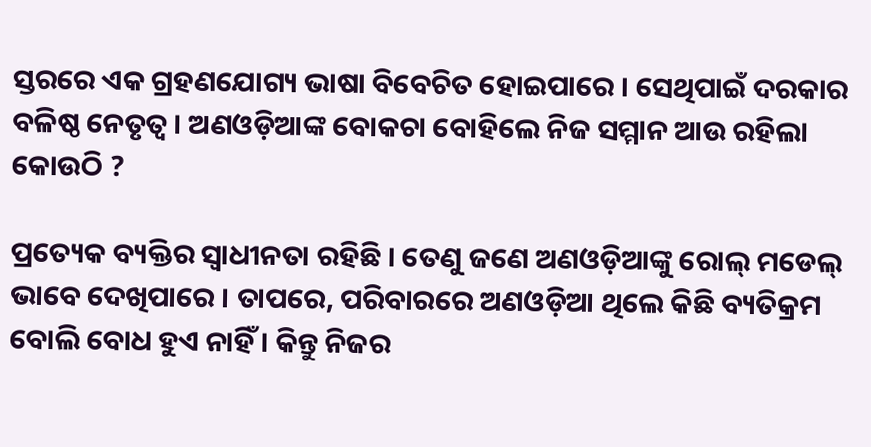ସ୍ତରରେ ଏକ ଗ୍ରହଣଯୋଗ୍ୟ ଭାଷା ବିବେଚିତ ହୋଇପାରେ । ସେଥିପାଇଁ ଦରକାର ବଳିଷ୍ଠ ନେତୃତ୍ଵ । ଅଣଓଡ଼ିଆଙ୍କ ବୋକଚା ବୋହିଲେ ନିଜ ସମ୍ମାନ ଆଉ ରହିଲା କୋଉଠି ?

ପ୍ରତ୍ୟେକ ବ୍ୟକ୍ତିର ସ୍ଵାଧୀନତା ରହିଛି । ତେଣୁ ଜଣେ ଅଣଓଡ଼ିଆଙ୍କୁ ରୋଲ୍ ମଡେଲ୍ ଭାବେ ଦେଖିପାରେ । ତାପରେ, ପରିବାରରେ ଅଣଓଡ଼ିଆ ଥିଲେ କିଛି ବ୍ୟତିକ୍ରମ ବୋଲି ବୋଧ ହୁଏ ନାହିଁ । କିନ୍ତୁ ନିଜର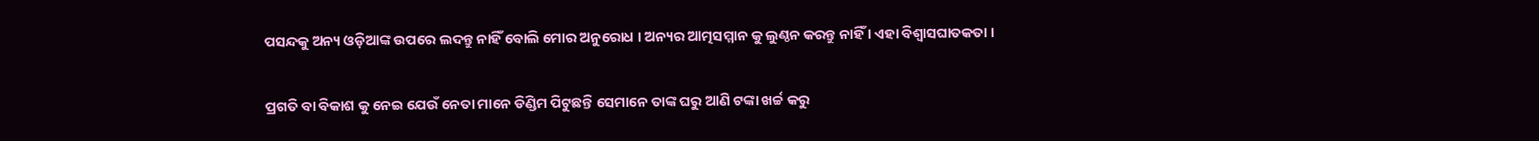ପସନ୍ଦକୁ ଅନ୍ୟ ଓଡ଼ିଆଙ୍କ ଉପରେ ଲଦନ୍ତୁ ନାହିଁ ବୋଲି ମୋର ଅନୁରୋଧ । ଅନ୍ୟର ଆତ୍ମସମ୍ମାନ କୁ ଲୁଣ୍ଠନ କରନ୍ତୁ ନାହିଁ । ଏହା ବିଶ୍ବାସଘାତକତା ।

ପ୍ରଗତି ବା ବିକାଶ କୁ ନେଇ ଯେଉଁ ନେତା ମାନେ ଡିଣ୍ଡିମ ପିଟୁଛନ୍ତି ସେମାନେ ତାଙ୍କ ଘରୁ ଆଣି ଟଙ୍କା ଖର୍ଚ୍ଚ କରୁ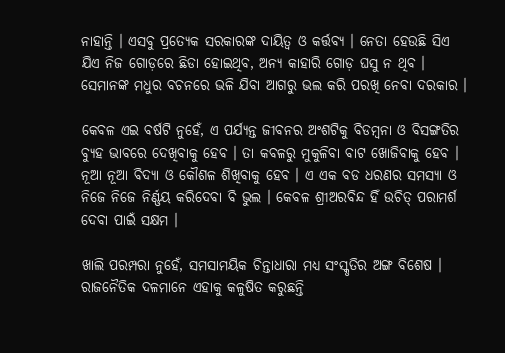ନାହାନ୍ତି । ଏସବୁ ପ୍ରତ୍ୟେକ ସରକାରଙ୍କ ଦାୟିତ୍ୱ ଓ କର୍ତ୍ତବ୍ୟ । ନେତା ହେଉଛି ସିଏ ଯିଏ ନିଜ ଗୋଡ଼ରେ ଛିଡା ହୋଇଥିବ, ଅନ୍ୟ କାହାରି ଗୋଡ଼ ଘସୁ ନ ଥିବ । ସେମାନଙ୍କ ମଧୁର ବଚନରେ ଭଳି ଯିବା ଆଗରୁ ଭଲ କରି ପରଖି ନେବା ଦରକାର ।

କେବଳ ଏଇ ବର୍ଷଟି ନୁହେଁ, ଏ ପର୍ଯ୍ୟନ୍ତ ଜୀବନର ଅଂଶଟିକୁ ବିଡମ୍ବନା ଓ ବିସଙ୍ଗତିର ବ୍ୟୁହ ଭାବରେ ଦେଖିବାକୁ ହେବ । ତା କବଳରୁ ମୁକୁଳିବା ବାଟ ଖୋଜିବାକୁ ହେବ । ନୂଆ ନୂଆ ବିଦ୍ୟା ଓ କୌଶଳ ଶିଖିବାକୁ ହେବ । ଏ ଏକ ବଡ ଧରଣର ସମସ୍ୟା ଓ ନିଜେ ନିଜେ ନିର୍ଣ୍ଣୟ କରିଦେବା ବି ଭୁଲ । କେବଳ ଶ୍ରୀଅରବିନ୍ଦ ହିଁ ଉଚିତ୍ ପରାମର୍ଶ ଦେବା ପାଇଁ ସକ୍ଷମ ।

ଖାଲି ପରମ୍ପରା ନୁହେଁ, ସମସାମୟିକ ଚିନ୍ତାଧାରା ମଧ୍ୟ ସଂସ୍କୃତିର ଅଙ୍ଗ ବିଶେଷ । ରାଜନୈତିକ ଦଳମାନେ ଏହାକୁ କଳୁଷିତ କରୁଛନ୍ତି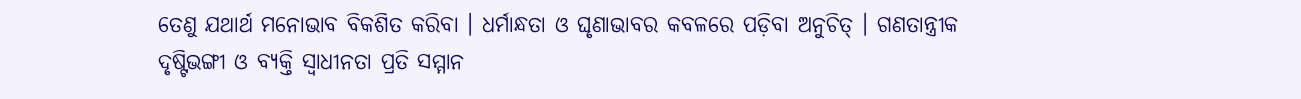ତେଣୁ ଯଥାର୍ଥ ମନୋଭାବ ବିକଶିତ କରିବା । ଧର୍ମାନ୍ଧତା ଓ ଘୃଣାଭାବର କବଳରେ ପଡ଼ିବା ଅନୁଚିତ୍ । ଗଣତାନ୍ତ୍ରୀକ ଦୃଷ୍ଟିଭଙ୍ଗୀ ଓ ବ୍ୟକ୍ତି ସ୍ଵାଧୀନତା ପ୍ରତି ସମ୍ମାନ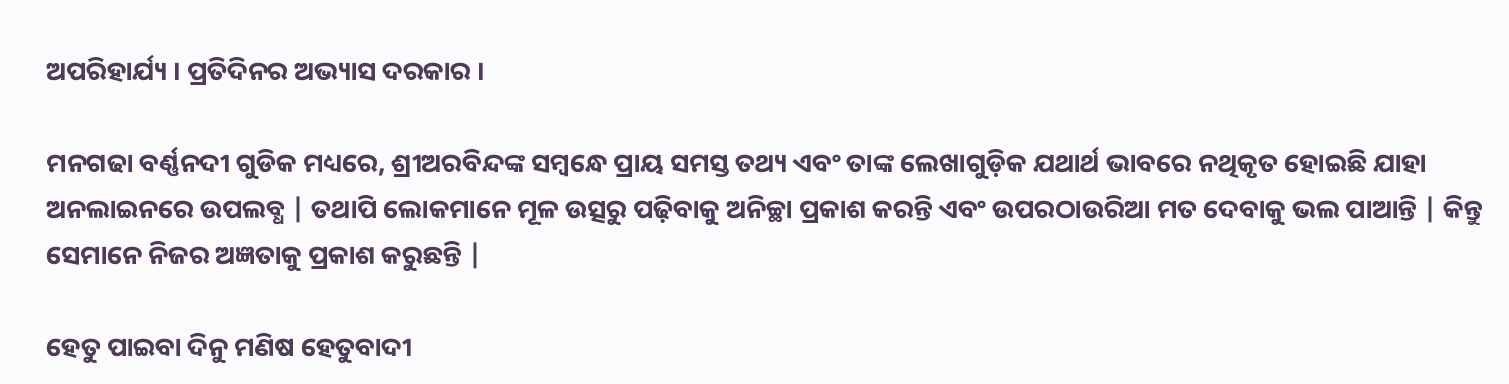ଅପରିହାର୍ଯ୍ୟ । ପ୍ରତିଦିନର ଅଭ୍ୟାସ ଦରକାର ।

ମନଗଢା ବର୍ଣ୍ଣନଦୀ ଗୁଡିକ ମଧ୍ୟରେ, ଶ୍ରୀଅରବିନ୍ଦଙ୍କ ସମ୍ବନ୍ଧେ ପ୍ରାୟ ସମସ୍ତ ତଥ୍ୟ ଏବଂ ତାଙ୍କ ଲେଖାଗୁଡ଼ିକ ଯଥାର୍ଥ ଭାବରେ ନଥିକୃତ ହୋଇଛି ଯାହା ଅନଲାଇନରେ ଉପଲବ୍ଧ | ତଥାପି ଲୋକମାନେ ମୂଳ ଉତ୍ସରୁ ପଢ଼ିବାକୁ ଅନିଚ୍ଛା ପ୍ରକାଶ କରନ୍ତି ଏବଂ ଉପରଠାଉରିଆ ମତ ଦେବାକୁ ଭଲ ପାଆନ୍ତି | କିନ୍ତୁ ସେମାନେ ନିଜର ଅଜ୍ଞତାକୁ ପ୍ରକାଶ କରୁଛନ୍ତି |

ହେତୁ ପାଇବା ଦିନୁ ମଣିଷ ହେତୁବାଦୀ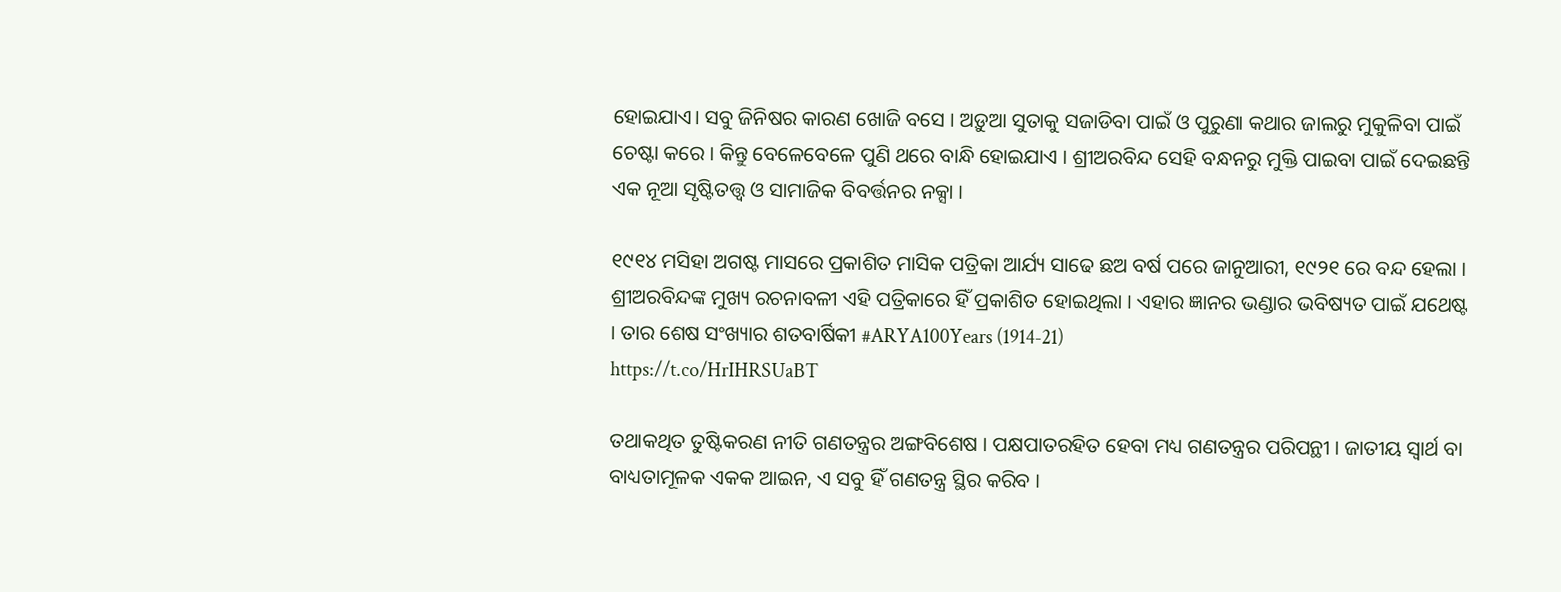ହୋଇଯାଏ। ସବୁ ଜିନିଷର କାରଣ ଖୋଜି ବସେ । ଅଡ଼ୁଆ ସୁତାକୁ ସଜାଡିବା ପାଇଁ ଓ ପୁରୁଣା କଥାର ଜାଲରୁ ମୁକୁଳିବା ପାଇଁ ଚେଷ୍ଟା କରେ । କିନ୍ତୁ ବେଳେବେଳେ ପୁଣି ଥରେ ବାନ୍ଧି ହୋଇଯାଏ । ଶ୍ରୀଅରବିନ୍ଦ ସେହି ବନ୍ଧନରୁ ମୁକ୍ତି ପାଇବା ପାଇଁ ଦେଇଛନ୍ତି ଏକ ନୂଆ ସୃଷ୍ଟିତତ୍ତ୍ଵ ଓ ସାମାଜିକ ବିବର୍ତ୍ତନର ନକ୍ସା ।

୧୯୧୪ ମସିହା ଅଗଷ୍ଟ ମାସରେ ପ୍ରକାଶିତ ମାସିକ ପତ୍ରିକା ଆର୍ଯ୍ୟ ସାଢେ ଛଅ ବର୍ଷ ପରେ ଜାନୁଆରୀ, ୧୯୨୧ ରେ ବନ୍ଦ ହେଲା । ଶ୍ରୀଅରବିନ୍ଦଙ୍କ ମୁଖ୍ୟ ରଚନାବଳୀ ଏହି ପତ୍ରିକାରେ ହିଁ ପ୍ରକାଶିତ ହୋଇଥିଲା । ଏହାର ଜ୍ଞାନର ଭଣ୍ଡାର ଭବିଷ୍ୟତ ପାଇଁ ଯଥେଷ୍ଟ । ତାର ଶେଷ ସଂଖ୍ୟାର ଶତବାର୍ଷିକୀ #ARYA100Years (1914-21)
https://t.co/HrIHRSUaBT

ତଥାକଥିତ ତୁଷ୍ଟିକରଣ ନୀତି ଗଣତନ୍ତ୍ରର ଅଙ୍ଗବିଶେଷ । ପକ୍ଷପାତରହିତ ହେବା ମଧ୍ୟ ଗଣତନ୍ତ୍ରର ପରିପନ୍ଥୀ । ଜାତୀୟ ସ୍ୱାର୍ଥ ବା ବାଧ୍ୟତାମୂଳକ ଏକକ ଆଇନ, ଏ ସବୁ ହିଁ ଗଣତନ୍ତ୍ର ସ୍ଥିର କରିବ ।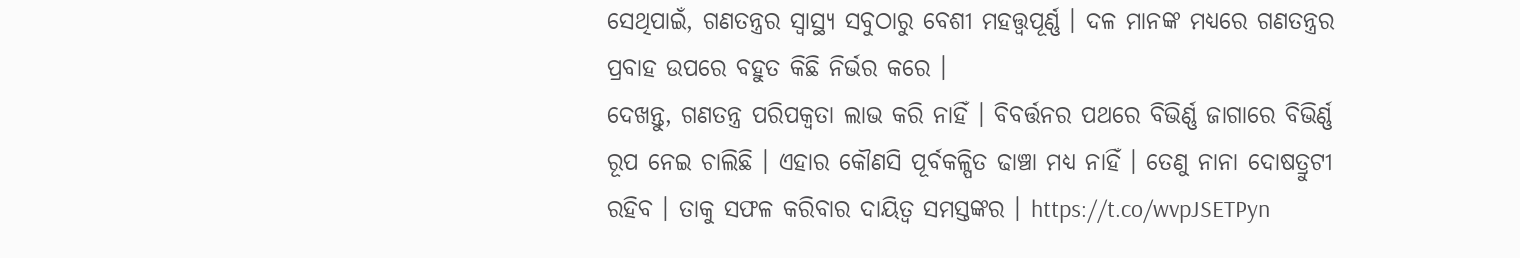ସେଥିପାଇଁ, ଗଣତନ୍ତ୍ରର ସ୍ବାସ୍ଥ୍ୟ ସବୁଠାରୁ ବେଶୀ ମହତ୍ତ୍ୱପୂର୍ଣ୍ଣ । ଦଳ ମାନଙ୍କ ମଧ୍ୟରେ ଗଣତନ୍ତ୍ରର ପ୍ରବାହ ଉପରେ ବହୁତ କିଛି ନିର୍ଭର କରେ ।
ଦେଖନ୍ତୁ, ଗଣତନ୍ତ୍ର ପରିପକ୍ଵତା ଲାଭ କରି ନାହିଁ । ବିବର୍ତ୍ତନର ପଥରେ ବିଭିର୍ଣ୍ଣ ଜାଗାରେ ବିଭିର୍ଣ୍ଣ ରୂପ ନେଇ ଚାଲିଛି । ଏହାର କୌଣସି ପୂର୍ବକଳ୍ପିତ ଢାଞ୍ଚା ମଧ୍ୟ ନାହିଁ । ତେଣୁ ନାନା ଦୋଷତ୍ରୁଟୀ ରହିବ । ତାକୁ ସଫଳ କରିବାର ଦାୟିତ୍ୱ ସମସ୍ତଙ୍କର । https://t.co/wvpJSETPyn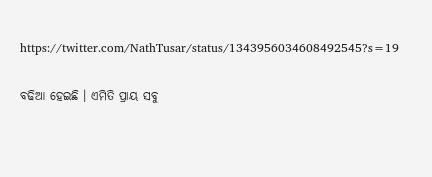https://twitter.com/NathTusar/status/1343956034608492545?s=19

ବଢିଆ ହେଇଛି । ଏମିତି ପ୍ରାୟ ସବୁ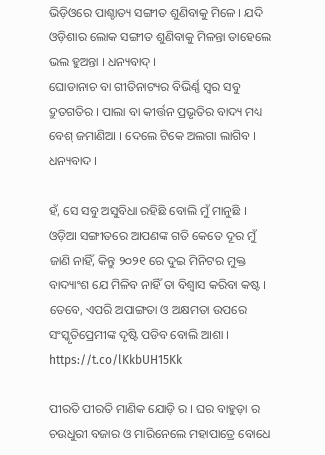ଭିଡ଼ିଓରେ ପାଶ୍ଚାତ୍ୟ ସଙ୍ଗୀତ ଶୁଣିବାକୁ ମିଳେ । ଯଦି ଓଡ଼ିଶାର ଲୋକ ସଙ୍ଗୀତ ଶୁଣିବାକୁ ମିଳନ୍ତା ତାହେଲେ ଭଲ ହୁଅନ୍ତା । ଧନ୍ୟବାଦ୍ ।
ଘୋଡାନାଚ ବା ଗୀତିନାଟ୍ୟର ବିଭିର୍ଣ୍ଣ ସ୍ଵର ସବୁ ଦ୍ରୁତଗତିର । ପାଲା ବା କୀର୍ତ୍ତନ ପ୍ରଭୃତିର ବାଦ୍ୟ ମଧ୍ୟ ବେଶ୍ ଜମାଣିଆ । ଦେଲେ ଟିକେ ଅଲଗା ଲାଗିବ । ଧନ୍ୟବାଦ ।

ହଁ, ସେ ସବୁ ଅସୁବିଧା ରହିଛି ବୋଲି ମୁଁ ମାନୁଛି । ଓଡ଼ିଆ ସଙ୍ଗୀତରେ ଆପଣଙ୍କ ଗତି କେତେ ଦୂର ମୁଁ ଜାଣି ନାହିଁ, କିନ୍ତୁ ୨୦୨୧ ରେ ଦୁଇ ମିନିଟର ମୁକ୍ତ ବାଦ୍ୟାଂଶ ଯେ ମିଳିବ ନାହିଁ ତା ବିଶ୍ୱାସ କରିବା କଷ୍ଟ । ତେବେ, ଏପରି ଅପାଙ୍ଗତା ଓ ଅକ୍ଷମତା ଉପରେ ସଂସ୍କୃତିପ୍ରେମୀଙ୍କ ଦୃଷ୍ଟି ପଡିବ ବୋଲି ଆଶା ।
https://t.co/lKkbUH15Kk

ପୀରତି ପୀରତି ମାଣିକ ଯୋଡ଼ି ର । ଘର ବାହୁଡ଼ା ର ଚଉଧୁରୀ ବଜାର ଓ ମାରିନେଲେ ମହାପାତ୍ରେ ବୋଧେ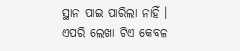ସ୍ଥାନ ପାଇ ପାରିଲା ନାହିଁ । ଏପରି ଲେଖା ଟିଏ କେବଳ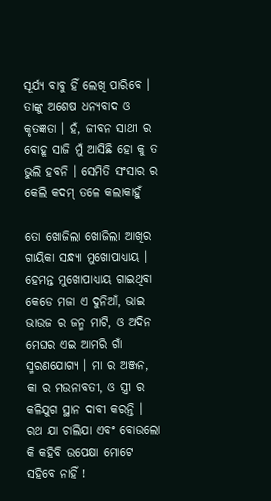ସୂର୍ଯ୍ୟ ବାବୁ ହିଁ ଲେଖି ପାରିବେ । ତାଙ୍କୁ ଅଶେଷ ଧନ୍ୟବାଦ ଓ କୃତଜ୍ଞତା । ହଁ, ଜୀବନ ସାଥୀ ର ବୋହୂ ସାଜି ମୁଁ ଆସିଛି ହୋ କୁ ତ ଭୁଲି ହବନି । ସେମିତି ସଂସାର ର କେଲି କଦମ୍ ତଳେ କଲାକାହୁଁ

ତୋ ଖୋଜିଲା ଖୋଜିଲା ଆଖିର ଗାୟିକା ସନ୍ଧ୍ୟା ମୁଖୋପାଧ୍ୟାୟ । ହେମନ୍ତ ମୁଖୋପାଧ୍ୟାୟ ଗାଇଥିବା କେଡେ ମଜା ଏ ଦୁନିଆଁ, ଭାଇ ଭାଉଜ ର ଜନ୍ମ ମାଟି, ଓ ଅଦିନ ମେଘର ଏଇ ଆମରି ଗାଁ ସ୍ମରଣଯୋଗ୍ୟ । ମା ର ଅଞ୍ଜନ, କା ର ମଉନାବତୀ, ଓ ସ୍ତ୍ରୀ ର କଳିଯୁଗ ସ୍ଥାନ ଦାବୀ କରନ୍ତି । ରଥ ଯା ଚାଲିଯା ଏବଂ ବୋଉଲୋ କି କହିବି ଉପେକ୍ଷା ମୋଟେ ସହିବେ ନାହିଁ !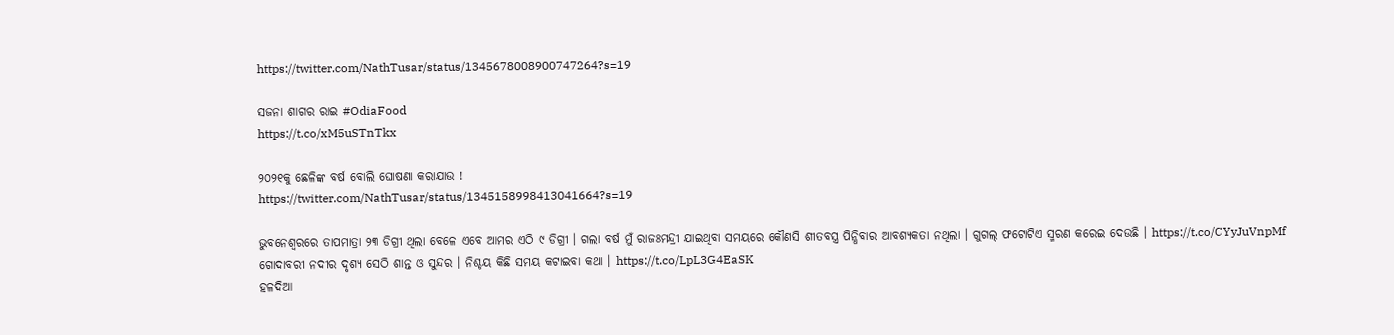https://twitter.com/NathTusar/status/1345678008900747264?s=19

ସଜନା ଶାଗର ରାଇ #OdiaFood
https://t.co/xM5uSTnTkx

୨୦୨୧କୁ ଛେଳିଙ୍କ ବର୍ଷ ବୋଲି ଘୋଷଣା କରାଯାଉ !
https://twitter.com/NathTusar/status/1345158998413041664?s=19

ଭୁବନେଶ୍ୱରରେ ତାପମାତ୍ରା ୨୩ ଡିଗ୍ରୀ ଥିଲା ବେଳେ ଏବେ ଆମର ଏଠି ୯ ଡିଗ୍ରୀ । ଗଲା ବର୍ଷ ମୁଁ ରାଜଃମନ୍ଦ୍ରୀ ଯାଇଥିବା ସମୟରେ କୌଣସି ଶୀତବସ୍ତ୍ର ପିନ୍ଧିବାର ଆବଶ୍ୟକତା ନଥିଲା । ଗୁଗଲ୍ ଫଟୋଟିଏ ସ୍ମରଣ କରେଇ ଦେଉଛି । https://t.co/CYyJuVnpMf
ଗୋଦାବରୀ ନଦୀର ଦୃଶ୍ୟ ସେଠି ଶାନ୍ତ ଓ ସୁନ୍ଦର । ନିଶ୍ଚୟ କିଛି ସମୟ କଟାଇବା କଥା । https://t.co/LpL3G4EaSK
ହଳଦିଆ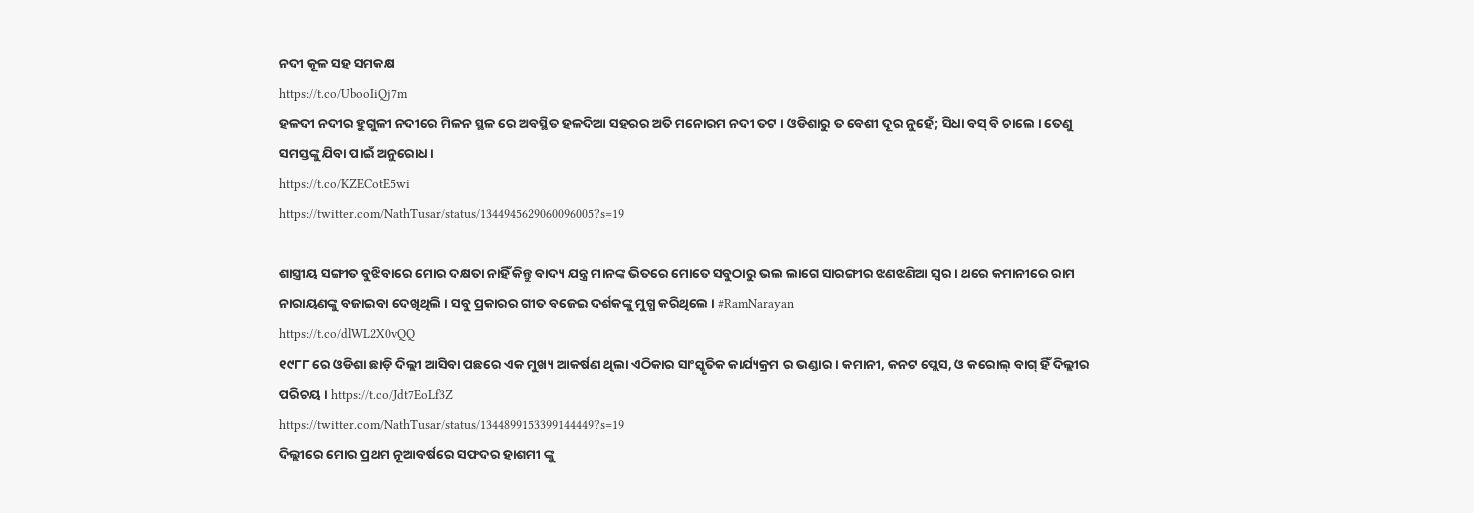ନଦୀ କୂଳ ସହ ସମକକ୍ଷ
https://t.co/UbooIiQj7m
ହଳଦୀ ନଦୀର ହୁଗୁଳୀ ନଦୀରେ ମିଳନ ସ୍ଥଳ ରେ ଅବସ୍ଥିତ ହଳଦିଆ ସହରର ଅତି ମନୋରମ ନଦୀ ତଟ । ଓଡିଶାରୁ ତ ବେଶୀ ଦୂର ନୁହେଁ; ସିଧା ବସ୍ ବି ଚାଲେ । ତେଣୁ ସମସ୍ତଙ୍କୁ ଯିବା ପାଇଁ ଅନୁରୋଧ ।
https://t.co/KZECotE5wi
https://twitter.com/NathTusar/status/1344945629060096005?s=19

ଶାସ୍ତ୍ରୀୟ ସଙ୍ଗୀତ ବୁଝିବାରେ ମୋର ଦକ୍ଷତା ନାହିଁ କିନ୍ତୁ ବାଦ୍ୟ ଯନ୍ତ୍ର ମାନଙ୍କ ଭିତରେ ମୋତେ ସବୁଠାରୁ ଭଲ ଲାଗେ ସାରଙ୍ଗୀର ଝଣଝଣିଆ ସ୍ୱର । ଥରେ କମାନୀରେ ରାମ ନାରାୟଣଙ୍କୁ ବଜାଇବା ଦେଖିଥିଲି । ସବୁ ପ୍ରକାରର ଗୀତ ବଜେଇ ଦର୍ଶକଙ୍କୁ ମୁଗ୍ଧ କରିଥିଲେ । #RamNarayan
https://t.co/dlWL2X0vQQ
୧୯୮୮ ରେ ଓଡିଶା ଛାଡ଼ି ଦିଲ୍ଲୀ ଆସିବା ପଛରେ ଏକ ମୁଖ୍ୟ ଆକର୍ଷଣ ଥିଲା ଏଠିକାର ସାଂସ୍କୃତିକ କାର୍ଯ୍ୟକ୍ରମ ର ଭଣ୍ଡାର । କମାନୀ, କନଟ ପ୍ଲେସ, ଓ କରୋଲ୍ ବାଗ୍ ହିଁ ଦିଲ୍ଲୀର ପରିଚୟ । https://t.co/Jdt7EoLf3Z
https://twitter.com/NathTusar/status/1344899153399144449?s=19
ଦିଲ୍ଲୀରେ ମୋର ପ୍ରଥମ ନୂଆବର୍ଷରେ ସଫଦର ହାଶମୀ ଙ୍କୁ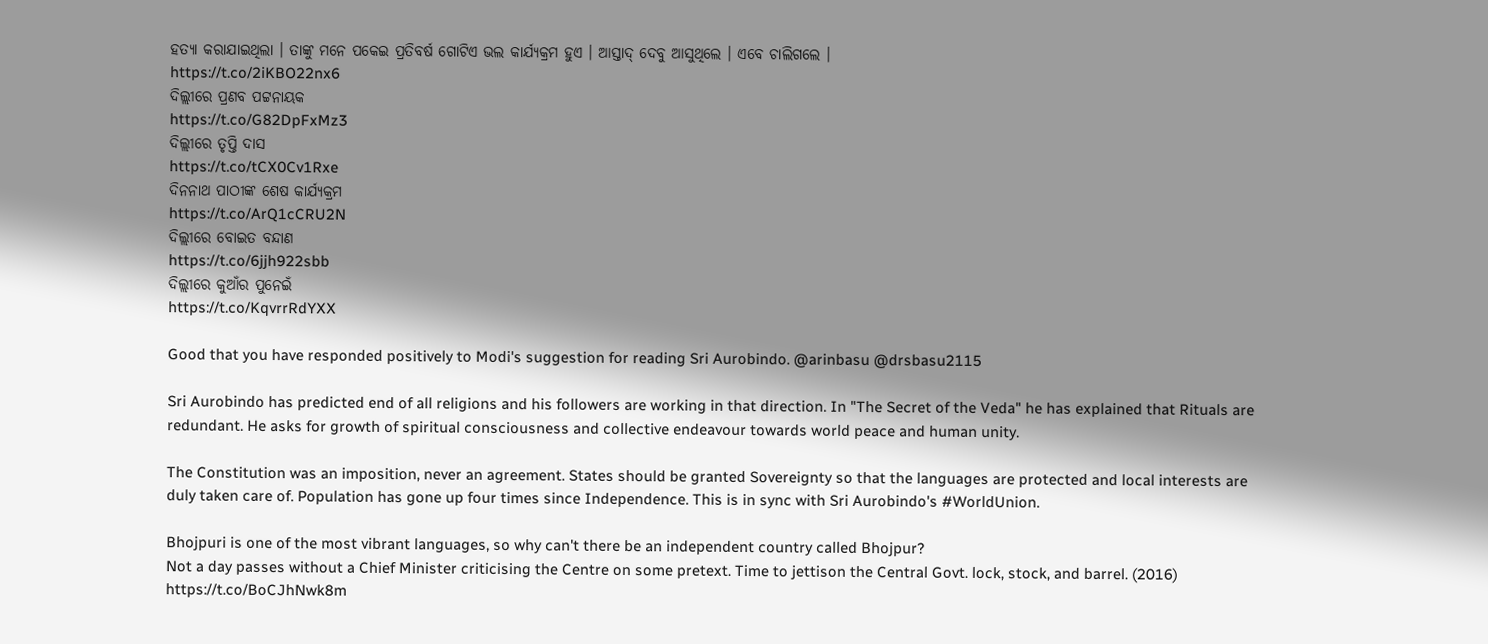ହତ୍ୟା କରାଯାଇଥିଲା । ତାଙ୍କୁ ମନେ ପକେଇ ପ୍ରତିବର୍ଷ ଗୋଟିଏ ଭଲ କାର୍ଯ୍ୟକ୍ରମ ହୁଏ । ଆସ୍ତାଦ୍ ଦେବୁ ଆସୁଥିଲେ । ଏବେ ଚାଲିଗଲେ ।
https://t.co/2iKBO22nx6
ଦିଲ୍ଲୀରେ ପ୍ରଣବ ପଟ୍ଟନାୟକ
https://t.co/G82DpFxMz3
ଦିଲ୍ଲୀରେ ତୃପ୍ତି ଦାସ
https://t.co/tCX0Cv1Rxe
ଦିନନାଥ ପାଠୀଙ୍କ ଶେଷ କାର୍ଯ୍ୟକ୍ରମ
https://t.co/ArQ1cCRU2N
ଦିଲ୍ଲୀରେ ବୋଇତ ବନ୍ଦାଣ
https://t.co/6jjh922sbb
ଦିଲ୍ଲୀରେ କୁଆଁର ପୁନେଇଁ
https://t.co/KqvrrRdYXX

Good that you have responded positively to Modi's suggestion for reading Sri Aurobindo. @arinbasu @drsbasu2115

Sri Aurobindo has predicted end of all religions and his followers are working in that direction. In "The Secret of the Veda" he has explained that Rituals are redundant. He asks for growth of spiritual consciousness and collective endeavour towards world peace and human unity.

The Constitution was an imposition, never an agreement. States should be granted Sovereignty so that the languages are protected and local interests are duly taken care of. Population has gone up four times since Independence. This is in sync with Sri Aurobindo's #WorldUnion.

Bhojpuri is one of the most vibrant languages, so why can't there be an independent country called Bhojpur?
Not a day passes without a Chief Minister criticising the Centre on some pretext. Time to jettison the Central Govt. lock, stock, and barrel. (2016)
https://t.co/BoCJhNwk8m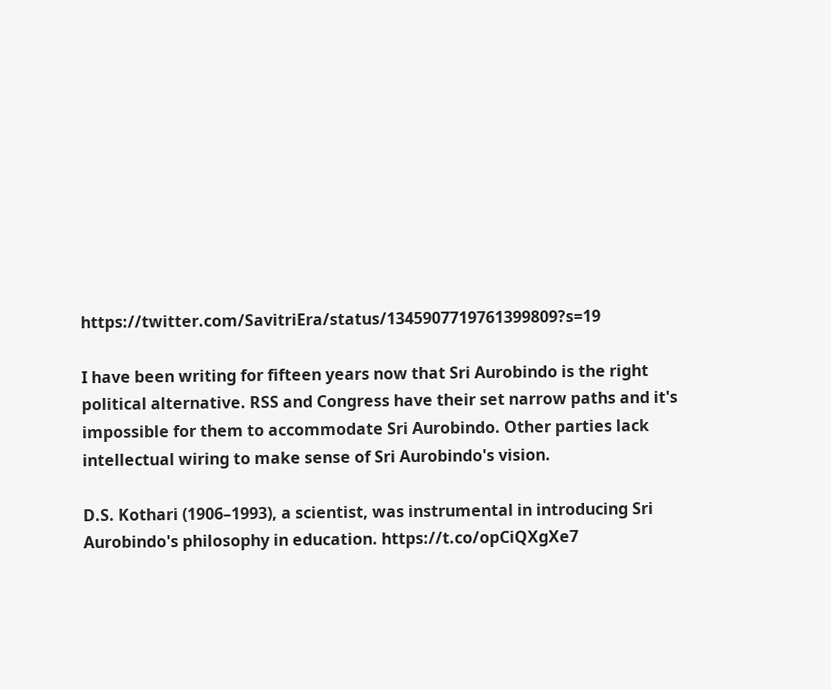https://twitter.com/SavitriEra/status/1345907719761399809?s=19

I have been writing for fifteen years now that Sri Aurobindo is the right political alternative. RSS and Congress have their set narrow paths and it's impossible for them to accommodate Sri Aurobindo. Other parties lack intellectual wiring to make sense of Sri Aurobindo's vision.

D.S. Kothari (1906–1993), a scientist, was instrumental in introducing Sri Aurobindo's philosophy in education. https://t.co/opCiQXgXe7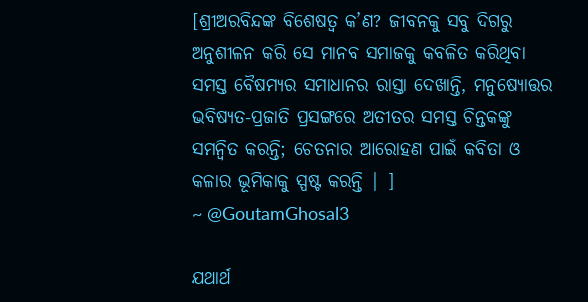[ଶ୍ରୀଅରବିନ୍ଦଙ୍କ ବିଶେଷତ୍ଵ କ’ଣ? ଜୀବନକୁ ସବୁ ଦିଗରୁ ଅନୁଶୀଳନ କରି ସେ ମାନବ ସମାଜକୁ କବଳିତ କରିଥିବା ସମସ୍ତ ବୈଷମ୍ୟର ସମାଧାନର ରାସ୍ତା ଦେଖାନ୍ତି, ମନୁଷ୍ୟୋତ୍ତର ଭବିଷ୍ୟତ-ପ୍ରଜାତି ପ୍ରସଙ୍ଗରେ ଅତୀତର ସମସ୍ତ ଚିନ୍ତକଙ୍କୁ ସମନ୍ୱିତ କରନ୍ତି; ଚେତନାର ଆରୋହଣ ପାଇଁ କବିତା ଓ କଳାର ଭୂମିକାକୁ ସ୍ପଷ୍ଟ କରନ୍ତି | ]
~ @GoutamGhosal3

ଯଥାର୍ଥ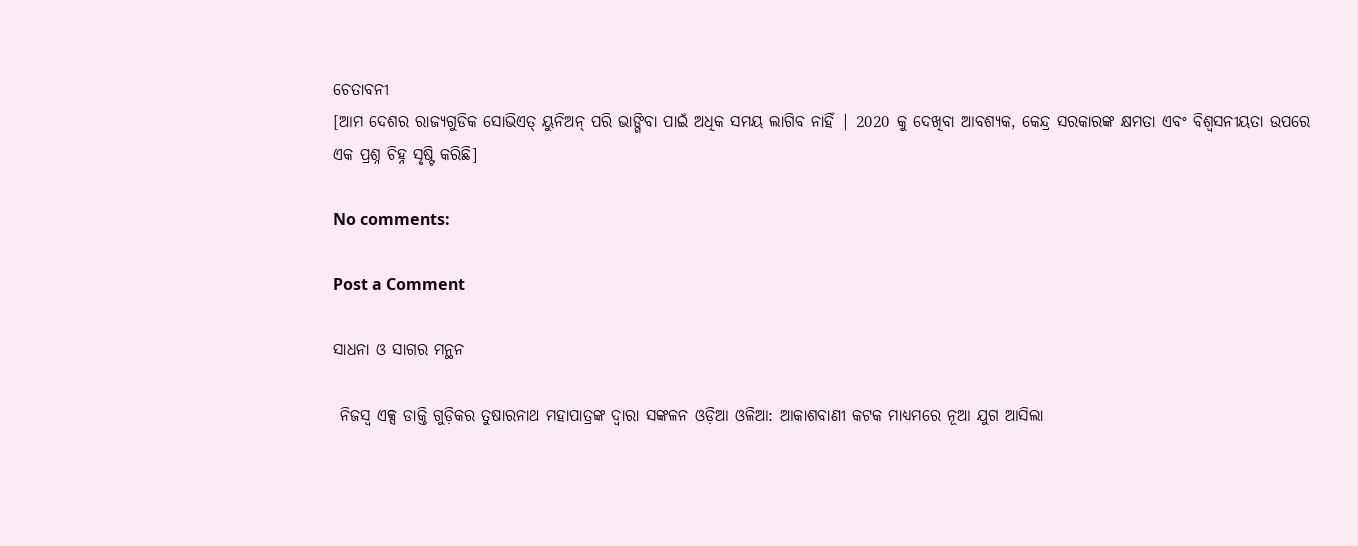ଚେତାବନୀ
[ଆମ ଦେଶର ରାଜ୍ୟଗୁଡିକ ସୋଭିଏତ୍ ୟୁନିଅନ୍ ପରି ଭାଙ୍ଗିବା ପାଇଁ ଅଧିକ ସମୟ ଲାଗିବ ନାହିଁ | 2020 କୁ ଦେଖିବା ଆବଶ୍ୟକ, କେନ୍ଦ୍ର ସରକାରଙ୍କ କ୍ଷମତା ଏବଂ ବିଶ୍ୱସନୀୟତା ଉପରେ ଏକ ପ୍ରଶ୍ନ ଚିହ୍ନ ସୃଷ୍ଟି କରିଛି]

No comments:

Post a Comment

ସାଧନା ଓ ସାଗର ମନ୍ଥନ

 ନିଜସ୍ବ ଏକ୍ସ ଡାକ୍ତି ଗୁଡ଼ିକର ତୁଷାରନାଥ ମହାପାତ୍ରଙ୍କ ଦ୍ୱାରା ସଙ୍କଳନ ଓଡ଼ିଆ ଓଳିଆ: ଆକାଶବାଣୀ କଟକ ମାଧ୍ୟମରେ ନୂଆ ଯୁଗ ଆସିଲା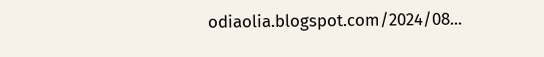odiaolia.blogspot.com/2024/08...